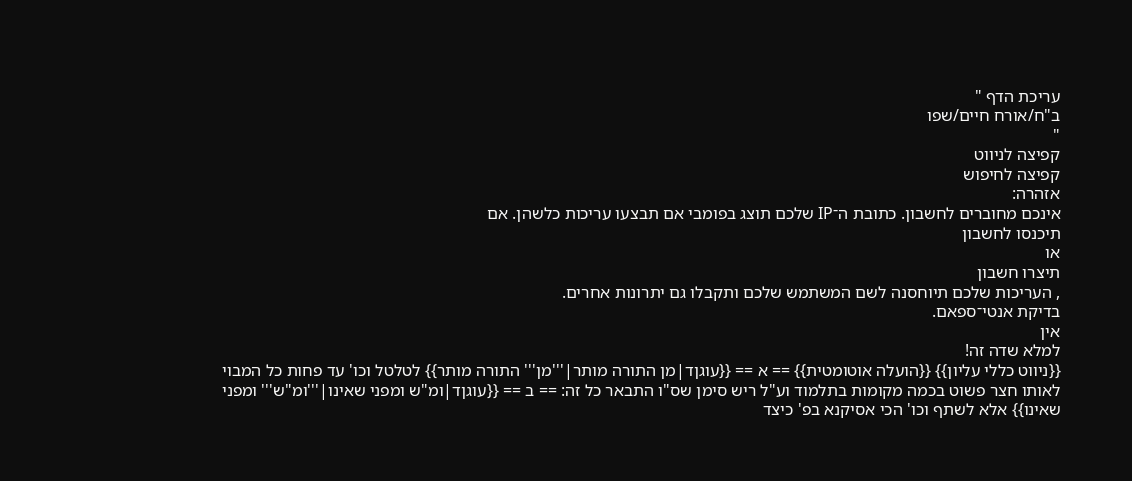עריכת הדף "
ב"ח/אורח חיים/שפו
"
קפיצה לניווט
קפיצה לחיפוש
אזהרה:
אינכם מחוברים לחשבון. כתובת ה־IP שלכם תוצג בפומבי אם תבצעו עריכות כלשהן. אם
תיכנסו לחשבון
או
תיצרו חשבון
, העריכות שלכם תיוחסנה לשם המשתמש שלכם ותקבלו גם יתרונות אחרים.
בדיקת אנטי־ספאם.
אין
למלא שדה זה!
{{ניווט כללי עליון}} {{הועלה אוטומטית}} == א == {{עוגןד|מן התורה מותר|'''מן''' התורה מותר}} לטלטל וכו' עד פחות כל המבוי לאותו חצר פשוט בכמה מקומות בתלמוד וע"ל ריש סימן שס"ו התבאר כל זה: == ב == {{עוגןד|ומ"ש ומפני שאינו|'''ומ"ש''' ומפני שאינו}} אלא לשתף וכו' הכי אסיקנא בפ' כיצד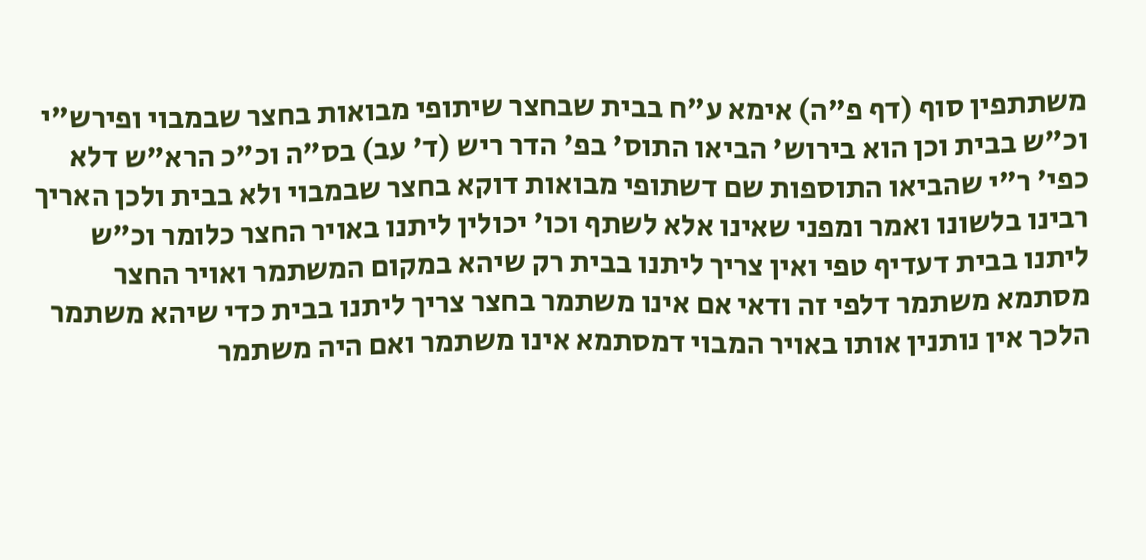משתתפין סוף (דף פ"ה) אימא ע"ח בבית שבחצר שיתופי מבואות בחצר שבמבוי ופירש"י וכ"ש בבית וכן הוא בירוש' הביאו התוס' בפ' הדר ריש (ד' עב) בס"ה וכ"כ הרא"ש דלא כפי' ר"י שהביאו התוספות שם דשתופי מבואות דוקא בחצר שבמבוי ולא בבית ולכן האריך רבינו בלשונו ואמר ומפני שאינו אלא לשתף וכו' יכולין ליתנו באויר החצר כלומר וכ"ש ליתנו בבית דעדיף טפי ואין צריך ליתנו בבית רק שיהא במקום המשתמר ואויר החצר מסתמא משתמר דלפי זה ודאי אם אינו משתמר בחצר צריך ליתנו בבית כדי שיהא משתמר הלכך אין נותנין אותו באויר המבוי דמסתמא אינו משתמר ואם היה משתמר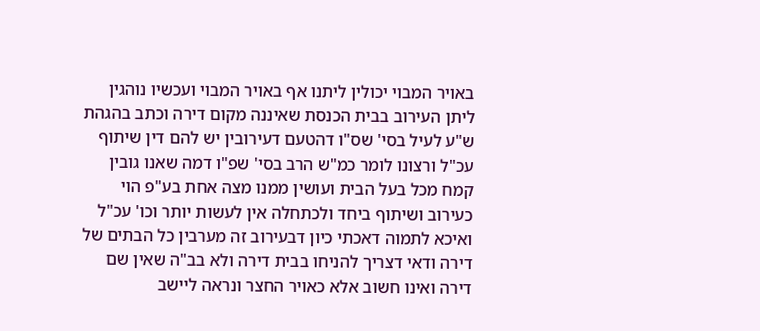באויר המבוי יכולין ליתנו אף באויר המבוי ועכשיו נוהגין ליתן העירוב בבית הכנסת שאיננה מקום דירה וכתב בהגהת ש"ע לעיל בסי' שס"ו דהטעם דעירובין יש להם דין שיתוף עכ"ל ורצונו לומר כמ"ש הרב בסי' שפ"ו דמה שאנו גובין קמח מכל בעל הבית ועושין ממנו מצה אחת בע"פ הוי כעירוב ושיתוף ביחד ולכתחלה אין לעשות יותר וכו' עכ"ל ואיכא לתמוה דאכתי כיון דבעירוב זה מערבין כל הבתים של דירה ודאי דצריך להניחו בבית דירה ולא בב"ה שאין שם דירה ואינו חשוב אלא כאויר החצר ונראה ליישב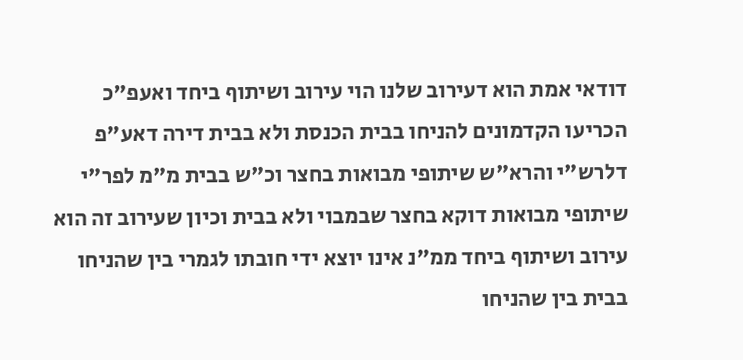דודאי אמת הוא דעירוב שלנו הוי עירוב ושיתוף ביחד ואעפ"כ הכריעו הקדמונים להניחו בבית הכנסת ולא בבית דירה דאע"פ דלרש"י והרא"ש שיתופי מבואות בחצר וכ"ש בבית מ"מ לפר"י שיתופי מבואות דוקא בחצר שבמבוי ולא בבית וכיון שעירוב זה הוא עירוב ושיתוף ביחד ממ"נ אינו יוצא ידי חובתו לגמרי בין שהניחו בבית בין שהניחו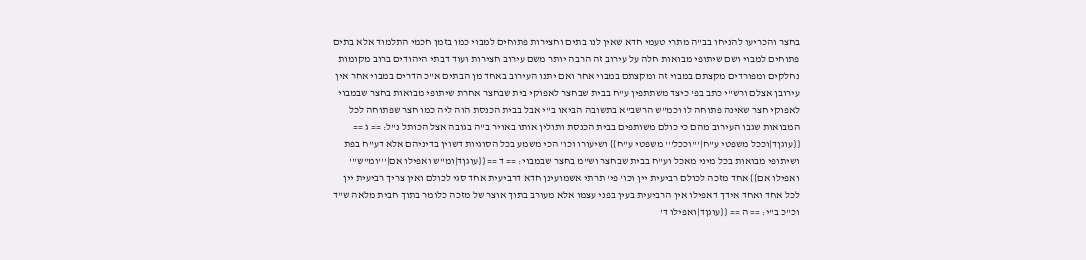בחצר והכריעו להניחו בב"ה מתרי טעמי חדא שאין לנו בתים וחצירות פתוחים למבוי כמו בזמן חכמי התלמוד אלא בתים פתוחים למבוי ושם שיתופי מבואות חלה על עירוב זה הרבה יותר משם עירוב חצירות ועוד דבתי היהודים ברוב מקומות נחלקים ומפורדים מקצתם במבוי זה ומקצתם במבוי אחר ואם יתנו העירוב באחד מן הבתים א"כ הדרים במבוי אחר אין עירובן אצלם ורש"י כתב בפ' כיצד משתתפין ע"ח בבית שבחצר לאפוקי בית שבחצר אחרת שיתופי מבואות בחצר שבמבוי לאפוקי חצר שאינה פתוחה לו וכמ"ש הרשב"א בתשובה הביאו ב"י אבל בבית הכנסת הוה ליה כמו חצר שפתוחה לכל המבואות שגבו העירוב מהם כי כולם משותפים בבית הכנסת ותולין אותו באויר ב"ה בגובה אצל הכותל נ"ל: == ג == {{עוגןד|וככל משפטי ע"ח|'''וככל''' משפטי ע"ח}} ושיעורו וכו' הכי משמע בכל הסוגיות דשוין בדיניהם אלא דע"ח בפת ושיתופי מבואות בכל מיני מאכל וע"ח בבית שבחצר וש"מ בחצר שבמבוי: == ד == {{עוגןד|ומ"ש ואפילו אם|'''ומ"ש''' ואפילו אם}} אחד מזכה לכולם רביעית יין וכו' פי' תרתי אשמועינן חדא דרביעית אחד סגי לכולם ואין צריך רביעית יין לכל אחד ואחד אידך דאפילו אין הרביעית בעין בפני עצמו אלא מעורב בתוך אוצר של מזכה כלומר בתוך חבית מלאה ש"ד וכ"כ ב"י: == ה == {{עוגןד|ואפילו ד'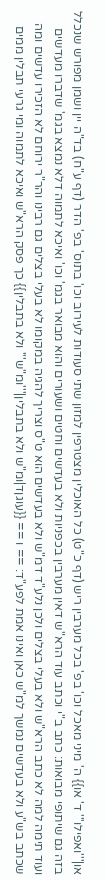או|'''ואפילו''' ד' או}} ה' מיני מאכל וכו' בפ' בכל מערבין ריש (דף כ"ט) כל האוכלין מצטרפין למזון שתי סעודות לעירוב וכו' בתוס' בפ' הדר (דף ע"ח) בד"ה יין ושמן מפורש שנכלל בזה גם שיתופי מבואות: כתב ב"י וכתב עוד הרא"ש דאין מערבין בכפניות ולא בעדשים וחטים ושעורים והוא מבואר בגמ' וכו' ואיכא לתמוה דלא נמצא בגמ' שדברו מעדשים ועוד תימה למה לא כתב הרא"ש ולא בעלי בצלים ולכן נלע"ד דמ"ש ולא בעדשים הוא ט"ס וצריך להגיה במקומו לא בעלי בצלים גם רבינו והר"ר ירוחם לא הזכירו עדשים ומה שכתב בש"ע ולא בעדשים נמשך למ"ש כאן ואינו אמת לפע"ד: == ו == {{עוגןד|ומ"ש ולא בתבלין|'''ומ"ש''' ולא בתבלין}} כך פסק הרא"ש ואיכא לתמוה ומי גרעי תבלין ממים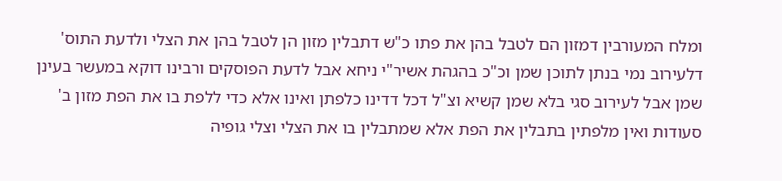ומלח המעורבין דמזון הם לטבל בהן את פתו כ"ש דתבלין מזון הן לטבל בהן את הצלי ולדעת התוס' דלעירוב נמי בנתן לתוכן שמן וכ"כ בהגהת אשיר"י ניחא אבל לדעת הפוסקים ורבינו דוקא במעשר בעינן שמן אבל לעירוב סגי בלא שמן קשיא וצ"ל דכל דדינו כלפתן ואינו אלא כדי ללפת בו את הפת מזון ב' סעודות ואין מלפתין בתבלין את הפת אלא שמתבלין בו את הצלי וצלי גופיה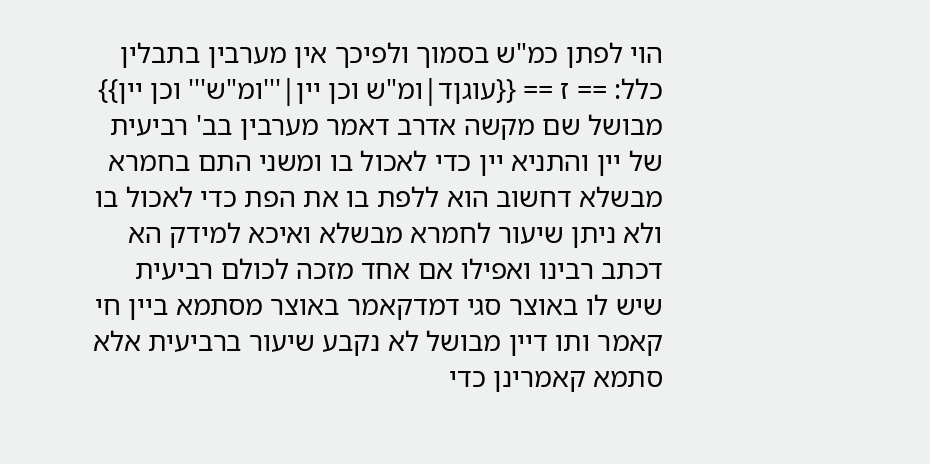הוי לפתן כמ"ש בסמוך ולפיכך אין מערבין בתבלין כלל: == ז == {{עוגןד|ומ"ש וכן יין|'''ומ"ש''' וכן יין}} מבושל שם מקשה אדרב דאמר מערבין בב' רביעית של יין והתניא יין כדי לאכול בו ומשני התם בחמרא מבשלא דחשוב הוא ללפת בו את הפת כדי לאכול בו ולא ניתן שיעור לחמרא מבשלא ואיכא למידק הא דכתב רבינו ואפילו אם אחד מזכה לכולם רביעית שיש לו באוצר סגי דמדקאמר באוצר מסתמא ביין חי קאמר ותו דיין מבושל לא נקבע שיעור ברביעית אלא סתמא קאמרינן כדי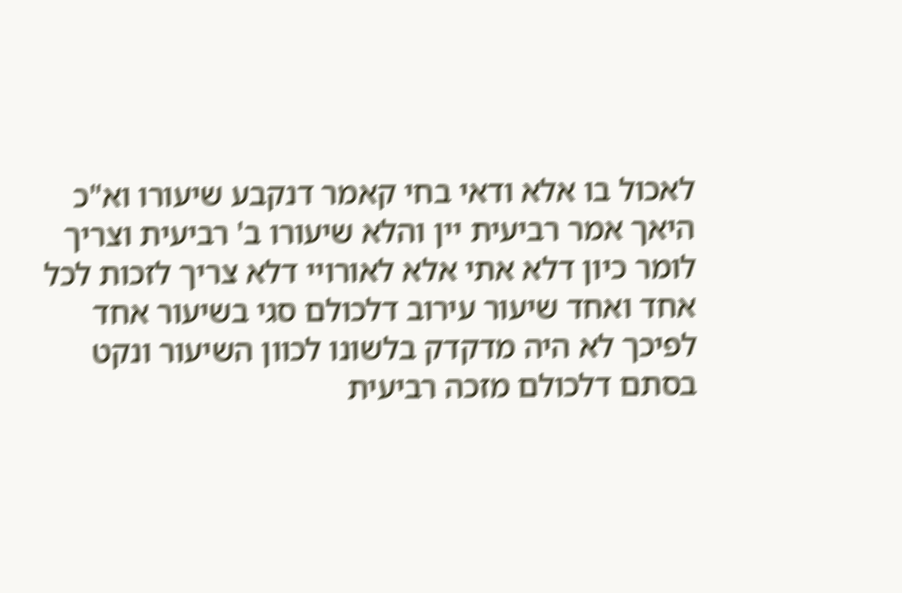לאכול בו אלא ודאי בחי קאמר דנקבע שיעורו וא"כ היאך אמר רביעית יין והלא שיעורו ב' רביעית וצריך לומר כיון דלא אתי אלא לאורויי דלא צריך לזכות לכל אחד ואחד שיעור עירוב דלכולם סגי בשיעור אחד לפיכך לא היה מדקדק בלשונו לכוון השיעור ונקט בסתם דלכולם מזכה רביעית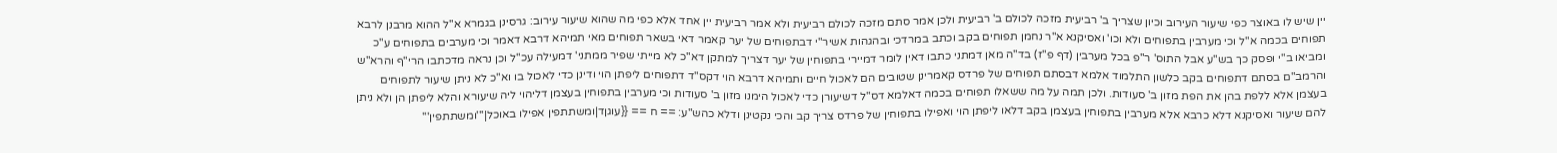יין שיש לו באוצר כפי שיעור העירוב וכיון שצריך ב' רביעית מזכה לכולם ב' רביעית ולכן אמר סתם מזכה לכולם רביעית ולא אמר רביעית יין אחד אלא כפי מה שהוא שיעור עירוב: גרסינן בגמרא א"ל ההוא מרבנן לרבא תפוחים בכמה א"ל וכי מערבין בתפוחים ולא וכו' ואסיקנא א"ר נחמן תפוחים בקב וכתב במרדכי ובהגהות אשיר"י דבתפוחים של יער קאמר דאי בשאר תפוחים מאי תמיהא דרבא דאמר וכי מערבים בתפוחים ע"כ ומביאו ב"י ופסק כך בש"ע אבל התוס' ר"פ בכל מערבין (דף פ"ז) בד"ה מאן דמתני כתבו דאין לומר דמיירי בתפוחין של יער דצריך למתקן דא"כ לא מייתי שפיר ממתני' דמעילה עכ"ל וכן נראה מדכתבו הרי"ף והרא"ש והרמב"ם בסתם דתפוחים בקב כלשון התלמוד אלמא דבסתם תפוחים של פרדס קאמרינן שטובים הם לאכול חיים ותמיהא דרבא הוי דקס"ד דתפוחים ליפתן הוי ודינן כדי לאכול בו וא"כ לא ניתן שיעור לתפוחים בעצמן אלא ללפת בהן את הפת מזון ב' סעודות. ולכן תמה על מה ששאלו תפוחים בכמה דאלמא דס"ל דשיעורן כדי לאכול הימנו מזון ב' סעודות וכי מערבין בתפוחין בעצמן דליהוי ליה שיעורא והלא ליפתן הן ולא ניתן להם שיעור ואסיקנא דלא כרבא אלא מערבין בתפוחין בעצמן בקב דלאו ליפתן הוי ואפילו בתפוחין של פרדס צריך קב והכי נקטינן ודלא כהש"ע: == ח == {{עוגןד|ומשתתפין אפילו באוכל|'''ומשתתפין'''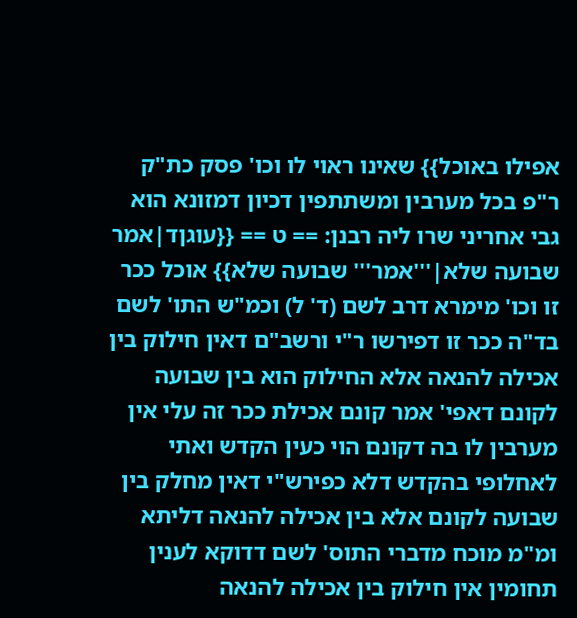אפילו באוכל}} שאינו ראוי לו וכו' פסק כת"ק ר"פ בכל מערבין ומשתתפין דכיון דמזונא הוא גבי אחריני שרו ליה רבנן: == ט == {{עוגןד|אמר שבועה שלא|'''אמר''' שבועה שלא}} אוכל ככר זו וכו' מימרא דרב לשם (ד' ל) וכמ"ש התו' לשם בד"ה ככר זו דפירשו ר"י ורשב"ם דאין חילוק בין אכילה להנאה אלא החילוק הוא בין שבועה לקונם דאפי' אמר קונם אכילת ככר זה עלי אין מערבין לו בה דקונם הוי כעין הקדש ואתי לאחלופי בהקדש דלא כפירש"י דאין מחלק בין שבועה לקונם אלא בין אכילה להנאה דליתא ומ"מ מוכח מדברי התוס' לשם דדוקא לענין תחומין אין חילוק בין אכילה להנאה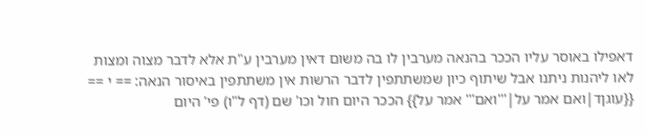דאפילו באוסר עליו הככר בהנאה מערבין לו בה משום דאין מערבין ע"ת אלא לדבר מצוה ומצות לאו ליהנות ניתנו אבל שיתוף כיון שמשתתפין לדבר הרשות אין משתתפין באיסור הנאה: == י == {{עוגןד|ואם אמר על|'''ואם''' אמר על}} הככר היום חול וכו' שם (דף ל"ו) פי' היום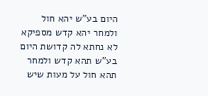היום בע"ש יהא חול ולמחר יהא קדש מספיקא לא נחתא לה קדושת היום בע"ש תהא קדש ולמחר תהא חול על מעות שיש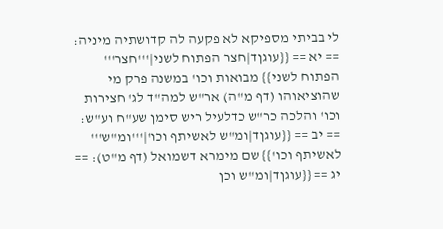לי בביתי מספיקא לא פקעה לה קדושתיה מיניה: == יא == {{עוגןד|חצר הפתוח לשני|'''חצר''' הפתוח לשני}} מבואות וכו' במשנה פרק מי שהוציאוהו (דף מ"ה) אר"ש למה"ד לג' חצירות וכו' והלכה כר"ש כדלעיל ריש סימן שע"ח וע"ש: == יב == {{עוגןד|ומ"ש לאשיתף וכו'|'''ומ"ש''' לאשיתף וכו'}} שם מימרא דשמואל (דף מ"ט): == יג == {{עוגןד|ומ"ש וכן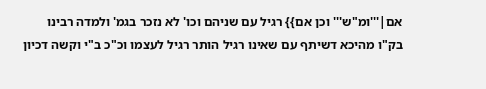אם|'''ומ"ש''' וכן אם}} רגיל עם שניהם וכו' לא נזכר בגמ' ולמדה רבינו בק"ו מהיכא דשיתף עם שאינו רגיל הותר רגיל לעצמו וכ"כ ב"י וקשה דכיון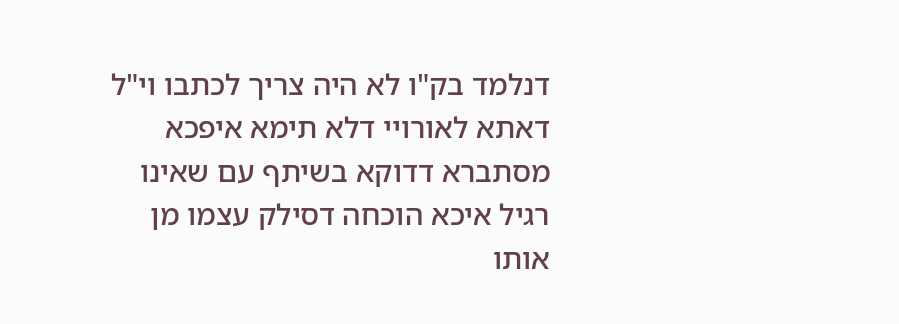דנלמד בק"ו לא היה צריך לכתבו וי"ל דאתא לאורויי דלא תימא איפכא מסתברא דדוקא בשיתף עם שאינו רגיל איכא הוכחה דסילק עצמו מן אותו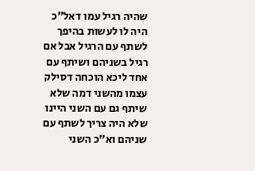שהיה רגיל עמו דאל"כ היה לו לעשות בהיפך לשתף עם הרגיל אבל אם רגיל בשניהם ושיתף עם אחד ליכא הוכחה דסילק עצמו מהשני דמה שלא שיתף גם עם השני היינו שלא היה צריך לשתף עם שניהם וא"כ השני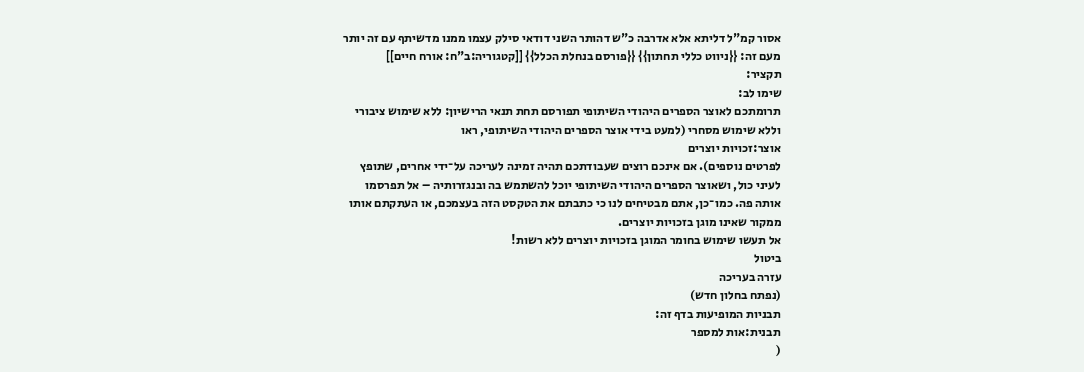אסור קמ"ל דליתא אלא אדרבה כ"ש דהותר השני דודאי סילק עצמו ממנו מדשיתף עם זה יותר מעם זה: {{ניווט כללי תחתון}} {{פורסם בנחלת הכלל}} [[קטגוריה:ב"ח: אורח חיים]]
תקציר:
שימו לב:
תרומתכם לאוצר הספרים היהודי השיתופי תפורסם תחת תנאי הרישיון: ללא שימוש ציבורי וללא שימוש מסחרי (למעט בידי אוצר הספרים היהודי השיתופי, ראו
אוצר:זכויות יוצרים
לפרטים נוספים). אם אינכם רוצים שעבודתכם תהיה זמינה לעריכה על־ידי אחרים, שתופץ לעיני כול, ושאוצר הספרים היהודי השיתופי יוכל להשתמש בה ובנגזרותיה – אל תפרסמו אותה פה. כמו־כן, אתם מבטיחים לנו כי כתבתם את הטקסט הזה בעצמכם, או העתקתם אותו ממקור שאינו מוגן בזכויות יוצרים.
אל תעשו שימוש בחומר המוגן בזכויות יוצרים ללא רשות!
ביטול
עזרה בעריכה
(נפתח בחלון חדש)
תבניות המופיעות בדף זה:
תבנית:אות למספר
(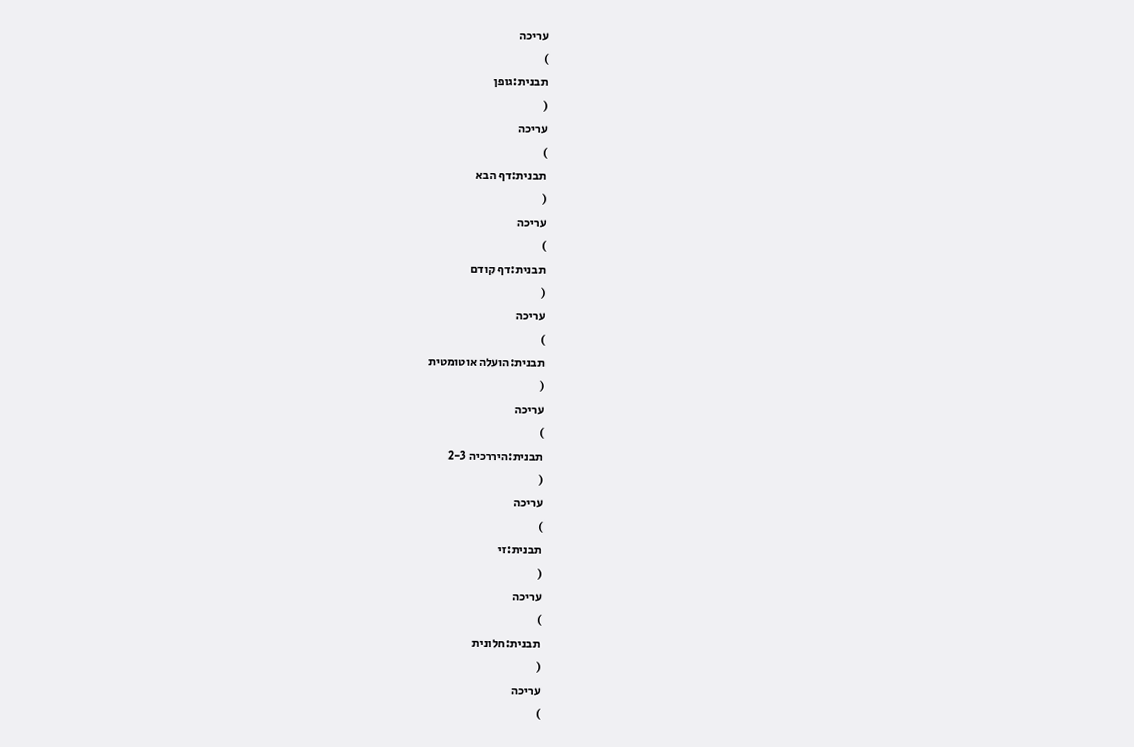עריכה
)
תבנית:גופן
(
עריכה
)
תבנית:דף הבא
(
עריכה
)
תבנית:דף קודם
(
עריכה
)
תבנית:הועלה אוטומטית
(
עריכה
)
תבנית:היררכיה 2-3
(
עריכה
)
תבנית:זי
(
עריכה
)
תבנית:חלונית
(
עריכה
)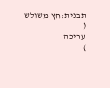תבנית:חץ משולש
(
עריכה
)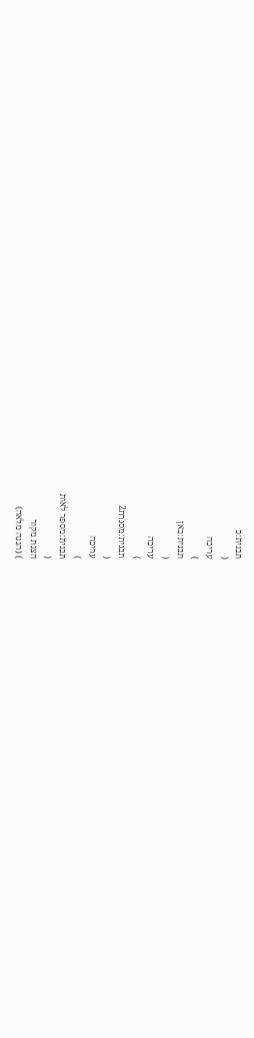תבנית:כ
(
עריכה
)
תבנית:כאן
(
עריכה
)
תבנית:מסגרת2
(
עריכה
)
תבנית:מספר לאות
(
הצגת מקור
) (הגנה מלאה)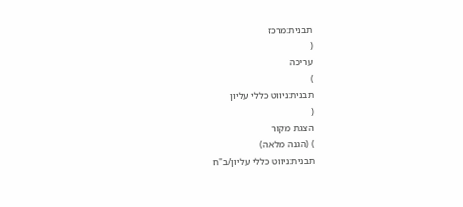תבנית:מרכז
(
עריכה
)
תבנית:ניווט כללי עליון
(
הצגת מקור
) (הגנה מלאה)
תבנית:ניווט כללי עליון/ב"ח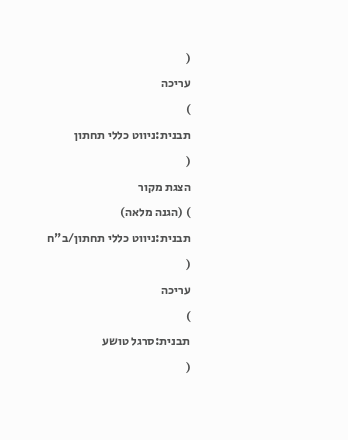(
עריכה
)
תבנית:ניווט כללי תחתון
(
הצגת מקור
) (הגנה מלאה)
תבנית:ניווט כללי תחתון/ב"ח
(
עריכה
)
תבנית:סרגל טושע
(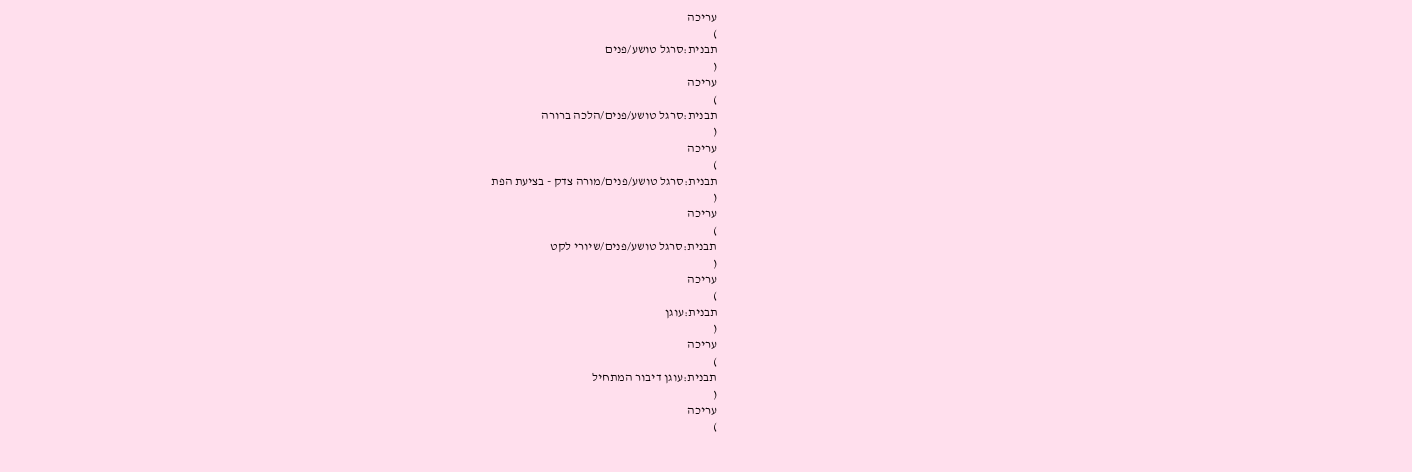עריכה
)
תבנית:סרגל טושע/פנים
(
עריכה
)
תבנית:סרגל טושע/פנים/הלכה ברורה
(
עריכה
)
תבנית:סרגל טושע/פנים/מורה צדק - בציעת הפת
(
עריכה
)
תבנית:סרגל טושע/פנים/שיורי לקט
(
עריכה
)
תבנית:עוגן
(
עריכה
)
תבנית:עוגן דיבור המתחיל
(
עריכה
)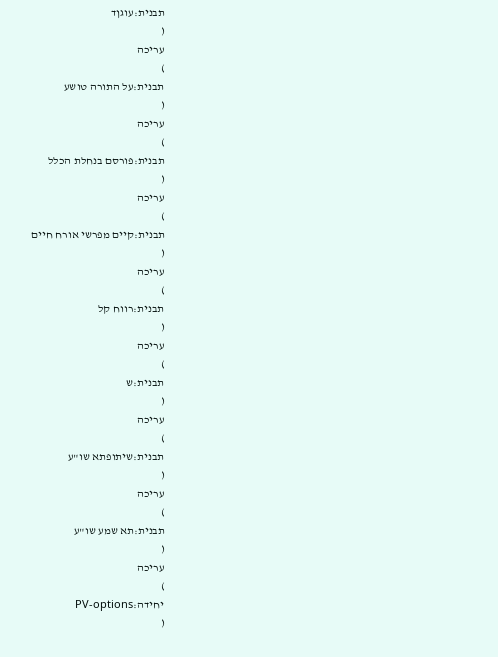תבנית:עוגןד
(
עריכה
)
תבנית:על התורה טושע
(
עריכה
)
תבנית:פורסם בנחלת הכלל
(
עריכה
)
תבנית:קיים מפרשי אורח חיים
(
עריכה
)
תבנית:רווח קל
(
עריכה
)
תבנית:ש
(
עריכה
)
תבנית:שיתופתא שו"ע
(
עריכה
)
תבנית:תא שמע שו"ע
(
עריכה
)
יחידה:PV-options
(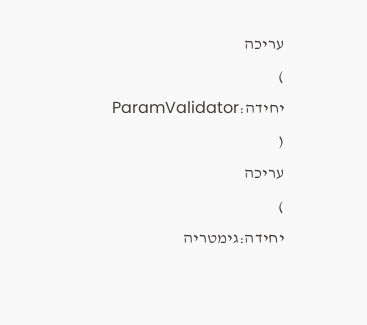עריכה
)
יחידה:ParamValidator
(
עריכה
)
יחידה:גימטריה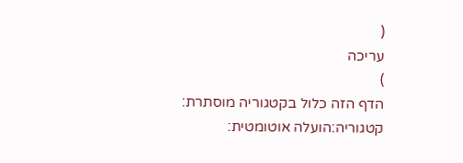(
עריכה
)
הדף הזה כלול בקטגוריה מוסתרת:
קטגוריה:הועלה אוטומטית: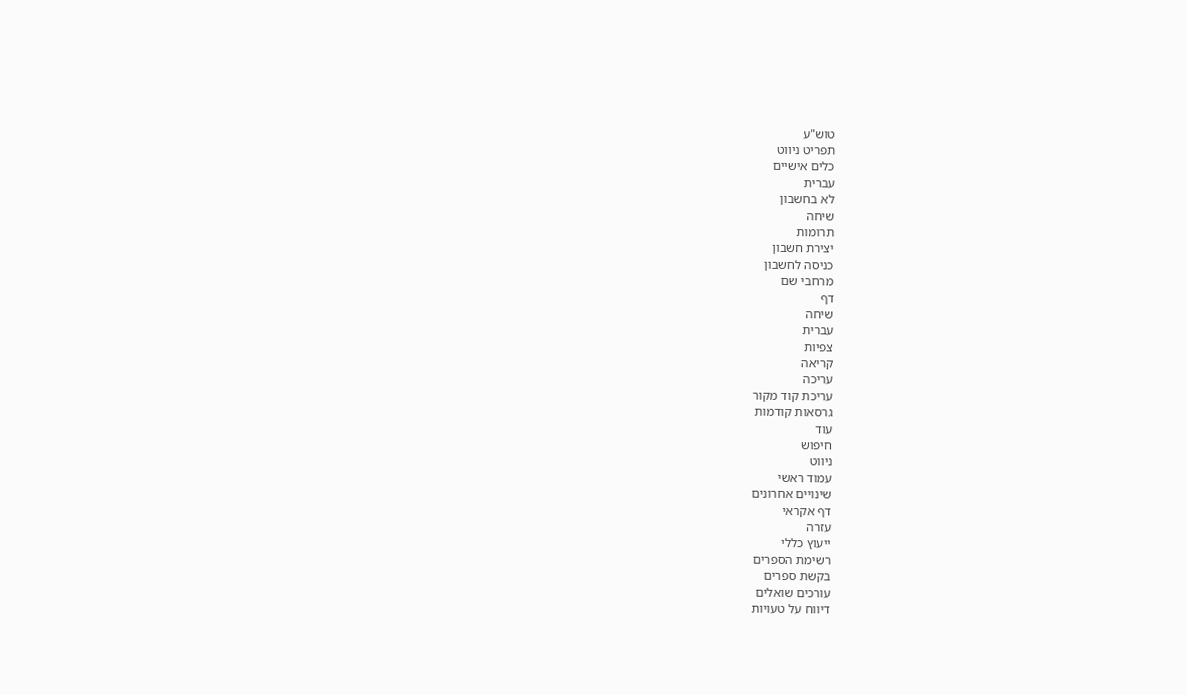טוש"ע
תפריט ניווט
כלים אישיים
עברית
לא בחשבון
שיחה
תרומות
יצירת חשבון
כניסה לחשבון
מרחבי שם
דף
שיחה
עברית
צפיות
קריאה
עריכה
עריכת קוד מקור
גרסאות קודמות
עוד
חיפוש
ניווט
עמוד ראשי
שינויים אחרונים
דף אקראי
עזרה
ייעוץ כללי
רשימת הספרים
בקשת ספרים
עורכים שואלים
דיווח על טעויות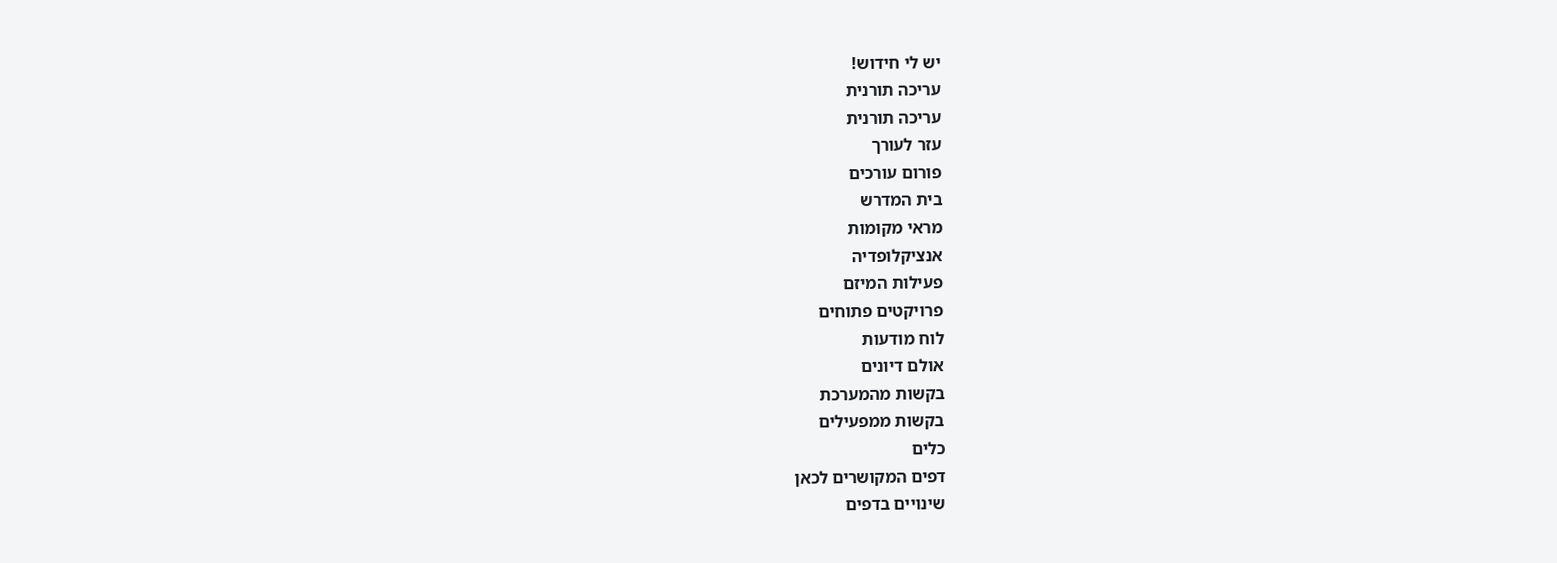יש לי חידוש!
עריכה תורנית
עריכה תורנית
עזר לעורך
פורום עורכים
בית המדרש
מראי מקומות
אנציקלופדיה
פעילות המיזם
פרויקטים פתוחים
לוח מודעות
אולם דיונים
בקשות מהמערכת
בקשות ממפעילים
כלים
דפים המקושרים לכאן
שינויים בדפים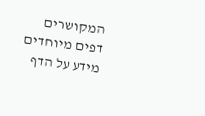המקושרים
דפים מיוחדים
מידע על הדף